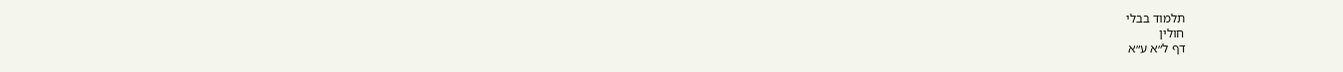תלמוד בבלי
חולין
דף ל״א ע״א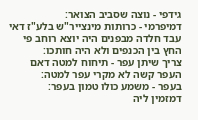גידפי - נוצה שסביב הצואר:
דמיפרמי - כרותות מינצייר"ש בלע"ז דאי עבד חלדה מבפנים היה יוצא רוחב פי החץ בין הכנפים ולא היה חותכו:
צריך שיתן עפר - תיחוח למטה דאם העפר קשה לא מקרי עפר למטה:
בעפר - משמע כולו טמון בעפר:
דמזמין ליה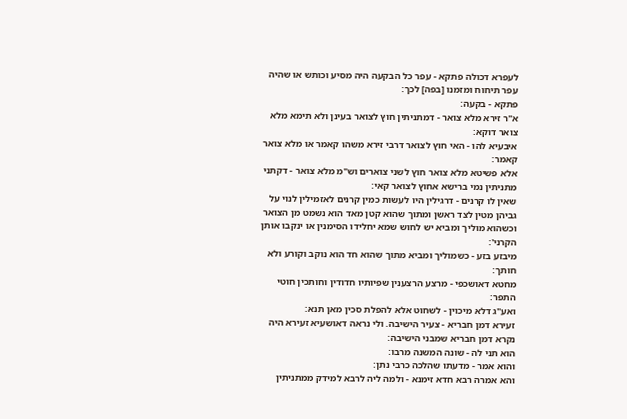לעפרא דכולה פתקא - עפר כל הבקעה היה מסיע וכותש או שהיה עפר תיחוח ומזמנו [בפה] לכך:
פתקא - בקעה:
א"ר זירא מלא צואר - דמתניתין חוץ לצואר בעינן ולא תימא מלא צואר דוקא:
איבעיא להו - האי חוץ לצואר דרבי זירא משהו קאמר או מלא צואר קאמר:
אלא פשיטא מלא צואר חוץ לשני צוארים וש"מ מלא צואר - דקתני מתניתין נמי ברישא אחוץ לצואר קאי:
שאין לו קרנים - דרגילין היו לעשות כמין קרנים לאזמילין לנוי על גביהן מטין לצד ראשן ומתוך שהוא קטן מאד הוא נשמט מן הצואר וכשהוא מוליך ומביא יש לחוש שמא יחלידו הסימנין או ינקבו אותן הקרני':
מיבזע בזע - כשמוליך ומביא מתוך שהוא חד הוא נוקב וקורע ולא חותך:
מחטא דאושכפי - מרצע הרצענין שפיותיו חדודין וחותכין חוטי התפר:
ואע"ג דלא מיכוין - לשחוט אלא להפלת סכין מאן תנא:
זעירא דמן חבריא - צעיר הישיבה. ולי נראה דאושעיא זעירא היה נקרא דמן חבריא שמבני הישיבה:
הוא תני לה - שונה המשנה מרבו:
והוא אמר - מדעתו שהלכה כרבי נתן:
והא אמרה רבא חדא זימנא - ולמה ליה לרבא למידק ממתניתין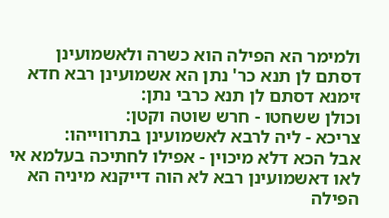ולמימר הא הפילה הוא כשרה ולאשמועינן דסתם לן תנא כר' נתן הא אשמועינן רבא חדא זימנא דסתם לן תנא כרבי נתן:
וכולן ששחטו - חרש שוטה וקטן:
צריכא - ליה לרבא לאשמועינן בתרווייהו:
אבל הכא דלא מיכוין - אפילו לחתיכה בעלמא אי לאו דאשמועינן רבא לא הוה דייקנא מיניה הא הפילה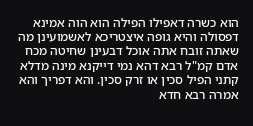הוא כשרה דאפילו הפילה הוא הוה אמינא דפסולה והיא גופה איצטריכא לאשמועינן מה שאתה זובח אתה אוכל דבעינן שחיטה מכח אדם קמ"ל רבא דהא נמי דייקנא מינה מדלא קתני הפיל סכין או זרק סכין. והא דפריך והא אמרה רבא חדא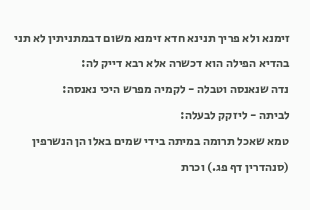זימנא ולא פריך תנינא חדא זימנא משום דבמתניתין לא תני בהדיא הפילה הוא דכשרה אלא רבא דייק לה:
נדה שנאנסה וטבלה - לקמיה מפרש היכי נאנסה:
לביתה - ליזקק לבעלה:
טמא שאכל תרומה במיתה בידי שמים באלו הן הנשרפין (סנהדרין דף פג.) וכרת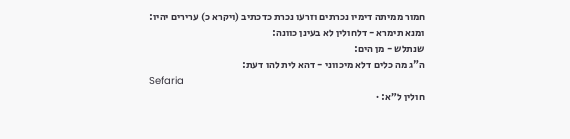חמור ממיתה דימיו נכרתים וזרעו נכרת כדכתיב (ויקרא כ) ערירים יהיו:
ומנא תימרא - דלחולין לא בעינן כוונה:
שנתלש - מן הים:
ה"ג מה כלים דלא מיכווני - דהא לית להו דעת:
Sefaria
חולין ל״א: ·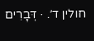חולין ד׳. · דְּבָרִים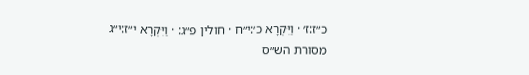כ״ז:ז׳ · וַיִּקְרָא כ׳:י״ח · חולין פ״ג: · וַיִּקְרָא י״ז:י״ג
מסורת הש״ס